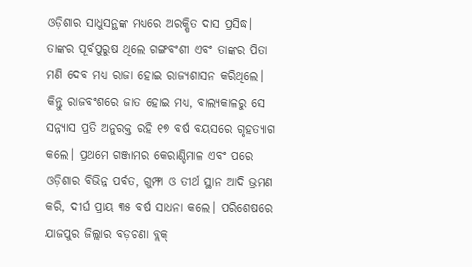ଓଡ଼ିଶାର ସାଧୁସନ୍ଥଙ୍କ ମଧ୍ୟରେ ଅରକ୍ଷିତ ଦାସ ପ୍ରସିଦ୍ଧ। ତାଙ୍କର ପୂର୍ବପୁରୁଷ ଥିଲେ ଗଙ୍ଗବଂଶୀ ଏବଂ ତାଙ୍କର ପିତା ମଣି ଦେବ ମଧ୍ୟ ରାଜା ହୋଇ ରାଜ୍ୟଶାସନ କରିଥିଲେ। କିନ୍ତୁ ରାଜବଂଶରେ ଜାତ ହୋଇ ମଧ୍ୟ, ବାଲ୍ୟକାଳରୁ ସେ ସନ୍ନ୍ୟାସ ପ୍ରତି ଅନୁରକ୍ତ ରହି ୧୭ ବର୍ଷ ବୟସରେ ଗୃହତ୍ୟାଗ କଲେ। ପ୍ରଥମେ ଗଞ୍ଜାମର କେରାଣ୍ଡିମାଳ ଏବଂ ପରେ ଓଡ଼ିଶାର ବିଭିନ୍ନ ପର୍ବତ, ଗୁମ୍ଫା ଓ ତୀର୍ଥ ସ୍ଥାନ ଆଦି ଭ୍ରମଣ କରି, ଦୀର୍ଘ ପ୍ରାୟ ୩୫ ବର୍ଷ ସାଧନା କଲେ। ପରିଶେଷରେ ଯାଜପୁର ଜିଲ୍ଲାର ବଡ଼ଚଣା ବ୍ଲକ୍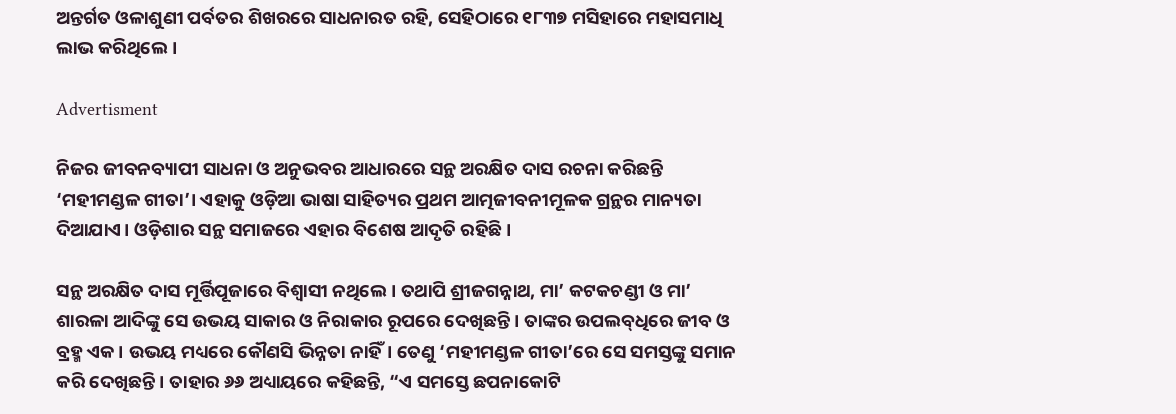ଅନ୍ତର୍ଗତ ଓଳାଶୁଣୀ ପର୍ବତର ଶିଖରରେ ସାଧନାରତ ରହି, ସେହିଠାରେ ୧୮୩୭ ମସିହାରେ ମହାସମାଧି ଲାଭ କରିଥିଲେ।

Advertisment

ନିଜର ଜୀବନବ୍ୟାପୀ ସାଧନା ଓ ଅନୁଭବର ଆଧାରରେ ସନ୍ଥ ଅରକ୍ଷିତ ଦାସ ରଚନା କରିଛନ୍ତି ‘ମହୀମଣ୍ଡଳ ଗୀତା’। ଏହାକୁ ଓଡ଼ିଆ ଭାଷା ସାହିତ୍ୟର ପ୍ରଥମ ଆତ୍ମଜୀବନୀମୂଳକ ଗ୍ରନ୍ଥର ମାନ୍ୟତା ଦିଆଯାଏ। ଓଡ଼ିଶାର ସନ୍ଥ ସମାଜରେ ଏହାର ବିଶେଷ ଆଦୃତି ରହିଛି।

ସନ୍ଥ ଅରକ୍ଷିତ ଦାସ ମୂର୍ତ୍ତିପୂଜାରେ ବିଶ୍ୱାସୀ ନଥିଲେ। ତଥାପି ଶ୍ରୀଜଗନ୍ନାଥ, ମା’ କଟକଚଣ୍ଡୀ ଓ ମା’ ଶାରଳା ଆଦିଙ୍କୁ ସେ ଉଭୟ ସାକାର ଓ ନିରାକାର ରୂପରେ ଦେଖିଛନ୍ତି। ତାଙ୍କର ଉପଲବ୍‌ଧିରେ ଜୀବ ଓ ବ୍ରହ୍ମ ଏକ। ଉଭୟ ମଧ୍ୟରେ କୌଣସି ଭିନ୍ନତା ନାହିଁ। ତେଣୁ ‘ମହୀମଣ୍ଡଳ ଗୀତା’ରେ ସେ ସମସ୍ତଙ୍କୁ ସମାନ କରି ଦେଖିଛନ୍ତି। ତାହାର ୬୬ ଅଧ୍ୟାୟରେ କହିଛନ୍ତି, “ଏ ସମସ୍ତେ ଛପନାକୋଟି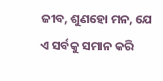ଜୀବ, ଶୁଣହୋ ମନ, ଯେ ଏ ସର୍ବକୁ ସମାନ କରି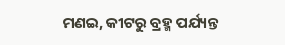ମଣଇ, କୀଟରୁ ବ୍ରହ୍ମ ପର୍ଯ୍ୟନ୍ତ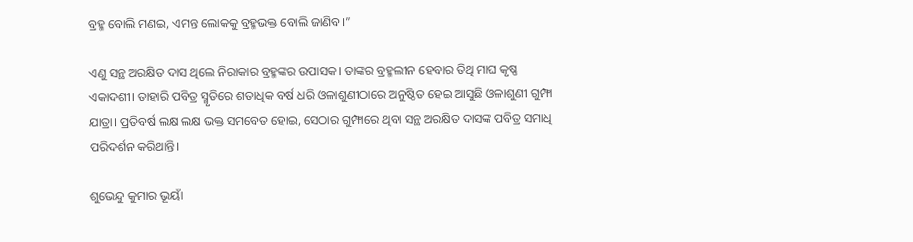ବ୍ରହ୍ମ ବୋଲି ମଣଇ, ଏମନ୍ତ ଲୋକକୁ ବ୍ରହ୍ମଭକ୍ତ ବୋଲି ଜାଣିବ।”

ଏଣୁ ସନ୍ଥ ଅରକ୍ଷିତ ଦାସ ଥିଲେ ନିରାକାର ବ୍ରହ୍ମଙ୍କର ଉପାସକ। ତାଙ୍କର ବ୍ରହ୍ମଲୀନ ହେବାର ତିଥି ମାଘ କୃଷ୍ଣ ଏକାଦଶୀ। ତାହାରି ପବିତ୍ର ସ୍ମୃତିରେ ଶତାଧିକ ବର୍ଷ ଧରି ଓଳାଶୁଣୀଠାରେ ଅନୁଷ୍ଠିତ ହେଇ ଆସୁଛି ଓଳାଶୁଣୀ ଗୁମ୍ଫା ଯାତ୍ରା। ପ୍ରତିବର୍ଷ ଲକ୍ଷ ଲକ୍ଷ ଭକ୍ତ ସମବେତ ହୋଇ, ସେଠାର ଗୁମ୍ଫାରେ ଥିବା ସନ୍ଥ ଅରକ୍ଷିତ ଦାସଙ୍କ ପବିତ୍ର ସମାଧି ପରିଦର୍ଶନ କରିଥାନ୍ତି।

ଶୁଭେନ୍ଦୁ କୁମାର ଭୂୟାଁ